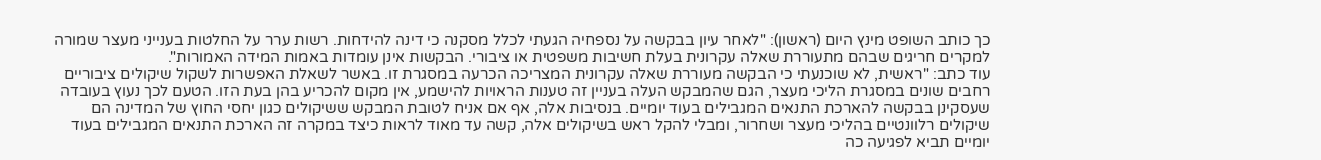כך כותב השופט מינץ היום (ראשון): "לאחר עיון בבקשה על נספחיה הגעתי לכלל מסקנה כי דינה להידחות. רשות ערר על החלטות בענייני מעצר שמורה למקרים חריגים שבהם מתעוררת שאלה עקרונית בעלת חשיבות משפטית או ציבורי. הבקשות אינן עומדות באמות המידה האמורות".
עוד כתב: "ראשית, לא שוכנעתי כי הבקשה מעוררת שאלה עקרונית המצריכה הכרעה במסגרת זו. באשר לשאלת האפשרות לשקול שיקולים ציבוריים רחבים שונים במסגרת הליכי מעצר, הגם שהמבקש העלה בעניין זה טענות הראויות להישמע, אין מקום להכריע בהן בעת הזו. הטעם לכך נעוץ בעובדה שעסקינן בבקשה להארכת התנאים המגבילים בעוד יומיים. בנסיבות אלה, אף אם אניח לטובת המבקש ששיקולים כגון יחסי החוץ של המדינה הם שיקולים רלוונטיים בהליכי מעצר ושחרור, ומבלי להקל ראש בשיקולים אלה, קשה עד מאוד לראות כיצד במקרה זה הארכת התנאים המגבילים בעוד יומיים תביא לפגיעה כה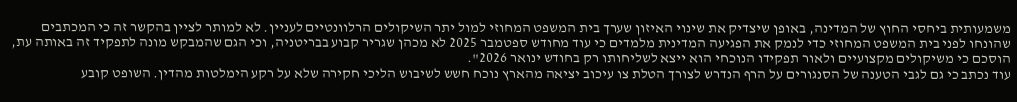משמעותית ביחסי החוץ של המדינה, באופן שיצדיק את שינוי האיזון שערך בית המשפט המחוזי למול יתר השיקולים הרלוונטיים לעניין. לא למותר לציין בהקשר זה כי המכתבים שהונחו לפני בית המשפט המחוזי כדי לנמק את הפגיעה המדינית מלמדים כי עוד מחודש ספטמבר 2025 לא מכהן שגריר קבוע בבריטניה, וכי הגם שהמבקש מונה לתפקיד זה באותה עת, הוסכם כי משיקולים מקצועיים ולאור תפקידו הנוכחי הוא ייצא לשליחותו רק בחודש ינואר 2026".
עוד נכתב כי גם לגבי הטענה של הסנגורים על הרף הנדרש לצורך הטלת צו עיכוב יציאה מהארץ נוכח חשש לשיבוש הליכי חקירה שלא על רקע הימלטות מהדין. השופט קובע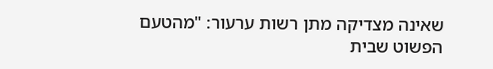שאינה מצדיקה מתן רשות ערעור: "מהטעם הפשוט שבית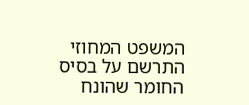המשפט המחוזי התרשם על בסיס החומר שהונח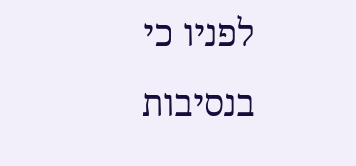לפניו כי בנסיבות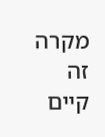מקרה זה קיים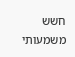חשש משמעותי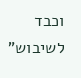וכבד לשיבוש"